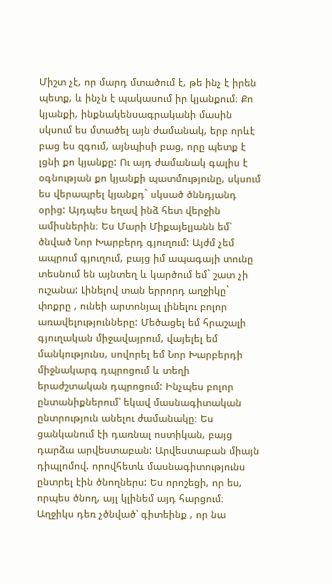Միշտ չէ, որ մարդ մտածում է, թե ինչ է իրեն պետք, և ինչն է պակասում իր կյանքում։ Քո կյանքի, ինքնակենսագրականի մասին սկսում ես մտածել այն ժամանակ, երբ որևէ բաց ես զգում, այնպիսի բաց, որը պետք է լցնի քո կյանքը: Ու այդ ժամանակ գալիս է օգնության քո կյանքի պատմությունը, սկսում ես վերապրել կյանքդ` սկսած ծննդյանդ օրից: Այդպես եղավ ինձ հետ վերջին ամիսներին։ Ես Մարի Միքայելյանն եմ՝ ծնված Նոր Խարբերդ գյուղում: Այժմ չեմ ապրում գյուղում, բայց իմ ապագայի տունը տեսնում են այնտեղ և կարծում եմ` շատ չի ուշանա: Լինելով տան երրորդ աղջիկը` փոքրը , ունեի արտոնյալ լինելու բոլոր առավելությունները: Մեծացել եմ հրաշալի գյուղական միջավայրում, վայելել եմ մանկությունս, սովորել եմ Նոր Խարբերդի միջնակարգ դպրոցում և տեղի երաժշտական դպրոցում: Ինչպես բոլոր ընտանիքներում՝ եկավ մասնագիտական ընտրություն անելու ժամանակը։ Ես ցանկանում էի դառնալ ոստիկան, բայց դարձա արվեստաբան: Արվեստաբան միայն դիպլոմով. որովհետև մասնագիտությունս ընտրել էին ծնողներս: Ես որոշեցի, որ ես, որպես ծնող, այլ կլինեմ այդ հարցում։ Աղջիկս դեռ չծնված՝ գիտեինք , որ նա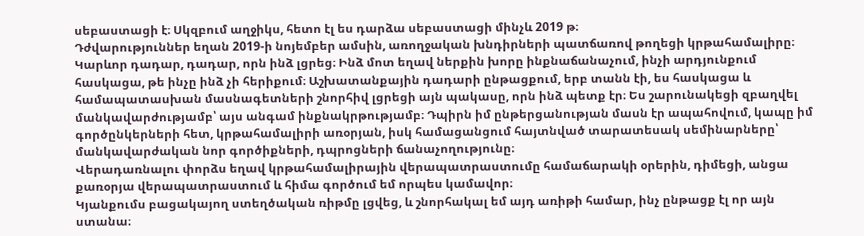սեբաստացի է։ Սկզբում աղջիկս, հետո էլ ես դարձա սեբաստացի մինչև 2019 թ։
Դժվարություններ եղան 2019-ի նոյեմբեր ամսին, առողջական խնդիրների պատճառով թողեցի կրթահամալիրը։ Կարևոր դադար, դադար, որն ինձ լցրեց։ Ինձ մոտ եղավ ներքին խորը ինքնաճանաչում, ինչի արդյունքում հասկացա, թե ինչը ինձ չի հերիքում։ Աշխատանքային դադարի ընթացքում, երբ տանն էի, ես հասկացա և համապատասխան մասնագետների շնորհիվ լցրեցի այն պակասը, որն ինձ պետք էր։ Ես շարունակեցի զբաղվել մանկավարժությամբ՝ այս անգամ ինքնակրթությամբ։ Դպիրն իմ ընթերցանության մասն էր ապահովում, կապը իմ գործընկերների հետ, կրթահամալիրի առօրյան, իսկ համացանցում հայտնված տարատեսակ սեմինարները՝ մանկավարժական նոր գործիքների, դպրոցների ճանաչողությունը։
Վերադառնալու փորձս եղավ կրթահամալիրային վերապատրաստումը համաճարակի օրերին, դիմեցի, անցա քառօրյա վերապատրաստում և հիմա գործում եմ որպես կամավոր։
Կյանքումս բացակայող ստեղծական ռիթմը լցվեց, և շնորհակալ եմ այդ առիթի համար, ինչ ընթացք էլ որ այն ստանա։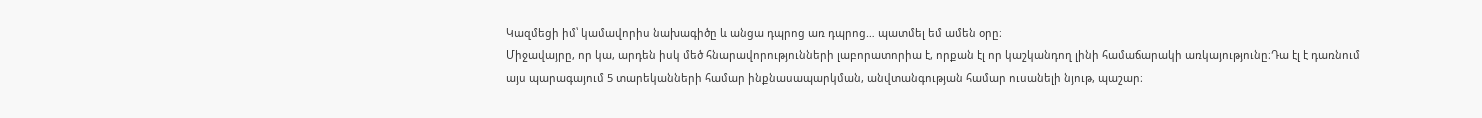Կազմեցի իմ՝ կամավորիս նախագիծը և անցա դպրոց առ դպրոց… պատմել եմ ամեն օրը։
Միջավայրը, որ կա, արդեն իսկ մեծ հնարավորությունների լաբորատորիա է, որքան էլ որ կաշկանդող լինի համաճարակի առկայությունը։Դա էլ է դառնում այս պարագայում 5 տարեկանների համար ինքնասապարկման, անվտանգության համար ուսանելի նյութ, պաշար։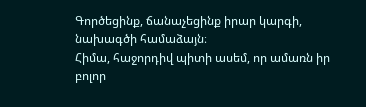Գործեցինք, ճանաչեցինք իրար կարգի, նախագծի համաձայն։
Հիմա, հաջորդիվ պիտի ասեմ, որ ամառն իր բոլոր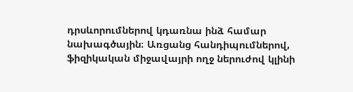դրսևորումներով կդառնա ինձ համար նախագծային։ Առցանց հանդիպումներով, ֆիզիկական միջավայրի ողջ ներուժով կլինի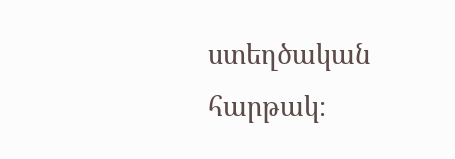ստեղծական հարթակ։